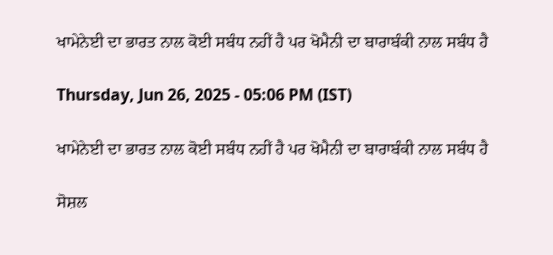ਖਾਮੇਨੇਈ ਦਾ ਭਾਰਤ ਨਾਲ ਕੋਈ ਸਬੰਧ ਨਹੀਂ ਹੈ ਪਰ ਖੋਮੈਨੀ ਦਾ ਬਾਰਾਬੰਕੀ ਨਾਲ ਸਬੰਧ ਹੈ

Thursday, Jun 26, 2025 - 05:06 PM (IST)

ਖਾਮੇਨੇਈ ਦਾ ਭਾਰਤ ਨਾਲ ਕੋਈ ਸਬੰਧ ਨਹੀਂ ਹੈ ਪਰ ਖੋਮੈਨੀ ਦਾ ਬਾਰਾਬੰਕੀ ਨਾਲ ਸਬੰਧ ਹੈ

ਸੋਸ਼ਲ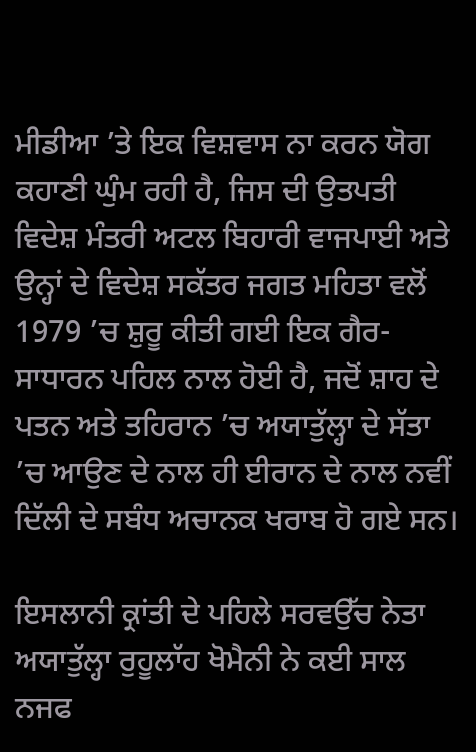ਮੀਡੀਆ ’ਤੇ ਇਕ ਵਿਸ਼ਵਾਸ ਨਾ ਕਰਨ ਯੋਗ ਕਹਾਣੀ ਘੁੰਮ ਰਹੀ ਹੈ, ਜਿਸ ਦੀ ਉਤਪਤੀ ਵਿਦੇਸ਼ ਮੰਤਰੀ ਅਟਲ ਬਿਹਾਰੀ ਵਾਜਪਾਈ ਅਤੇ ਉਨ੍ਹਾਂ ਦੇ ਵਿਦੇਸ਼ ਸਕੱਤਰ ਜਗਤ ਮਹਿਤਾ ਵਲੋਂ 1979 ’ਚ ਸ਼ੁਰੂ ਕੀਤੀ ਗਈ ਇਕ ਗੈਰ-ਸਾਧਾਰਨ ਪਹਿਲ ਨਾਲ ਹੋਈ ਹੈ, ਜਦੋਂ ਸ਼ਾਹ ਦੇ ਪਤਨ ਅਤੇ ਤਹਿਰਾਨ ’ਚ ਅਯਾਤੁੱਲ੍ਹਾ ਦੇ ਸੱਤਾ ’ਚ ਆਉਣ ਦੇ ਨਾਲ ਹੀ ਈਰਾਨ ਦੇ ਨਾਲ ਨਵੀਂ ਦਿੱਲੀ ਦੇ ਸਬੰਧ ਅਚਾਨਕ ਖਰਾਬ ਹੋ ਗਏ ਸਨ।

ਇਸਲਾਨੀ ਕ੍ਰਾਂਤੀ ਦੇ ਪਹਿਲੇ ਸਰਵਉੱਚ ਨੇਤਾ ਅਯਾਤੁੱਲ੍ਹਾ ਰੁਹੂਲਾੱਹ ਖੋਮੈਨੀ ਨੇ ਕਈ ਸਾਲ ਨਜਫ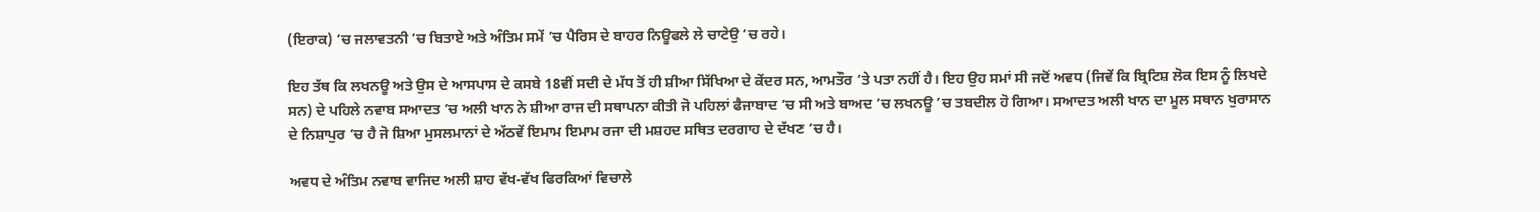(ਇਰਾਕ) ’ਚ ਜਲਾਵਤਨੀ ’ਚ ਬਿਤਾਏ ਅਤੇ ਅੰਤਿਮ ਸਮੇਂ ’ਚ ਪੈਰਿਸ ਦੇ ਬਾਹਰ ਨਿਊਫਲੇ ਲੇ ਚਾਟੇਉ ’ਚ ਰਹੇ।

ਇਹ ਤੱਥ ਕਿ ਲਖਨਊ ਅਤੇ ਉਸ ਦੇ ਆਸਪਾਸ ਦੇ ਕਸਬੇ 18ਵੀਂ ਸਦੀ ਦੇ ਮੱਧ ਤੋਂ ਹੀ ਸ਼ੀਆ ਸਿੱਖਿਆ ਦੇ ਕੇਂਦਰ ਸਨ, ਆਮਤੌਰ ’ਤੇ ਪਤਾ ਨਹੀਂ ਹੈ। ਇਹ ਉਹ ਸਮਾਂ ਸੀ ਜਦੋਂ ਅਵਧ (ਜਿਵੇਂ ਕਿ ਬ੍ਰਿਟਿਸ਼ ਲੋਕ ਇਸ ਨੂੰ ਲਿਖਦੇ ਸਨ) ਦੇ ਪਹਿਲੇ ਨਵਾਬ ਸਆਦਤ ’ਚ ਅਲੀ ਖਾਨ ਨੇ ਸ਼ੀਆ ਰਾਜ ਦੀ ਸਥਾਪਨਾ ਕੀਤੀ ਜੋ ਪਹਿਲਾਂ ਫੈਜਾਬਾਦ ’ਚ ਸੀ ਅਤੇ ਬਾਅਦ ’ਚ ਲਖਨਊ ’ਚ ਤਬਦੀਲ ਹੋ ਗਿਆ। ਸਆਦਤ ਅਲੀ ਖਾਨ ਦਾ ਮੂਲ ਸਥਾਨ ਖੁਰਾਸਾਨ ਦੇ ਨਿਸ਼ਾਪੁਰ ’ਚ ਹੈ ਜੋ ਸ਼ਿਆ ਮੁਸਲਮਾਨਾਂ ਦੇ ਅੱਠਵੇਂ ਇਮਾਮ ਇਮਾਮ ਰਜਾ ਦੀ ਮਸ਼ਹਦ ਸਥਿਤ ਦਰਗਾਹ ਦੇ ਦੱਖਣ ’ਚ ਹੈ।

ਅਵਧ ਦੇ ਅੰਤਿਮ ਨਵਾਬ ਵਾਜਿਦ ਅਲੀ ਸ਼ਾਹ ਵੱਖ-ਵੱਖ ਫਿਰਕਿਆਂ ਵਿਚਾਲੇ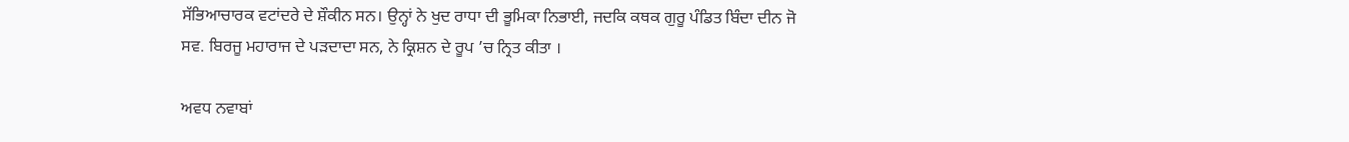ਸੱਭਿਆਚਾਰਕ ਵਟਾਂਦਰੇ ਦੇ ਸ਼ੌਕੀਨ ਸਨ। ਉਨ੍ਹਾਂ ਨੇ ਖੁਦ ਰਾਧਾ ਦੀ ਭੂਮਿਕਾ ਨਿਭਾਈ, ਜਦਕਿ ਕਥਕ ਗੁਰੂ ਪੰਡਿਤ ਬਿੰਦਾ ਦੀਨ ਜੋ ਸਵ. ਬਿਰਜੂ ਮਹਾਰਾਜ ਦੇ ਪੜਦਾਦਾ ਸਨ, ਨੇ ਕ੍ਰਿਸ਼ਨ ਦੇ ਰੂਪ ’ਚ ਨ੍ਰਿਤ ਕੀਤਾ ।

ਅਵਧ ਨਵਾਬਾਂ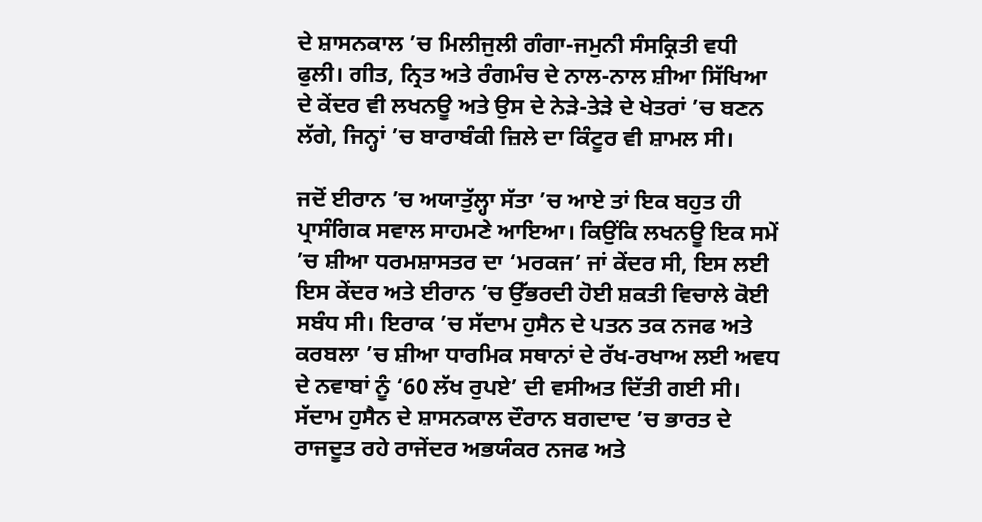ਦੇ ਸ਼ਾਸਨਕਾਲ ’ਚ ਮਿਲੀਜੁਲੀ ਗੰਗਾ-ਜਮੁਨੀ ਸੰਸਕ੍ਰਿਤੀ ਵਧੀ ਫੁਲੀ। ਗੀਤ, ਨ੍ਰਿਤ ਅਤੇ ਰੰਗਮੰਚ ਦੇ ਨਾਲ-ਨਾਲ ਸ਼ੀਆ ਸਿੱਖਿਆ ਦੇ ਕੇਂਦਰ ਵੀ ਲਖਨਊ ਅਤੇ ਉਸ ਦੇ ਨੇੜੇ-ਤੇੜੇ ਦੇ ਖੇਤਰਾਂ ’ਚ ਬਣਨ ਲੱਗੇ, ਜਿਨ੍ਹਾਂ ’ਚ ਬਾਰਾਬੰਕੀ ਜ਼ਿਲੇ ਦਾ ਕਿੰਟੂਰ ਵੀ ਸ਼ਾਮਲ ਸੀ।

ਜਦੋਂ ਈਰਾਨ ’ਚ ਅਯਾਤੁੱਲ੍ਹਾ ਸੱਤਾ ’ਚ ਆਏ ਤਾਂ ਇਕ ਬਹੁਤ ਹੀ ਪ੍ਰਾਸੰਗਿਕ ਸਵਾਲ ਸਾਹਮਣੇ ਆਇਆ। ਕਿਉਂਕਿ ਲਖਨਊ ਇਕ ਸਮੇਂ ’ਚ ਸ਼ੀਆ ਧਰਮਸ਼ਾਸਤਰ ਦਾ ‘ਮਰਕਜ’ ਜਾਂ ਕੇਂਦਰ ਸੀ, ਇਸ ਲਈ ਇਸ ਕੇਂਦਰ ਅਤੇ ਈਰਾਨ ’ਚ ਉੱਭਰਦੀ ਹੋਈ ਸ਼ਕਤੀ ਵਿਚਾਲੇ ਕੋਈ ਸਬੰਧ ਸੀ। ਇਰਾਕ ’ਚ ਸੱਦਾਮ ਹੁਸੈਨ ਦੇ ਪਤਨ ਤਕ ਨਜਫ ਅਤੇ ਕਰਬਲਾ ’ਚ ਸ਼ੀਆ ਧਾਰਮਿਕ ਸਥਾਨਾਂ ਦੇ ਰੱਖ-ਰਖਾਅ ਲਈ ਅਵਧ ਦੇ ਨਵਾਬਾਂ ਨੂੰ ‘60 ਲੱਖ ਰੁਪਏ’ ਦੀ ਵਸੀਅਤ ਦਿੱਤੀ ਗਈ ਸੀ। ਸੱਦਾਮ ਹੁਸੈਨ ਦੇ ਸ਼ਾਸਨਕਾਲ ਦੌਰਾਨ ਬਗਦਾਦ ’ਚ ਭਾਰਤ ਦੇ ਰਾਜਦੂਤ ਰਹੇ ਰਾਜੇਂਦਰ ਅਭਯੰਕਰ ਨਜਫ ਅਤੇ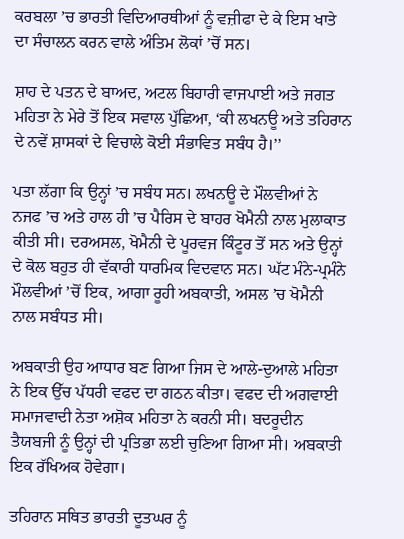ਕਰਬਲਾ ’ਚ ਭਾਰਤੀ ਵਿਦਿਆਰਥੀਆਂ ਨੂੰ ਵਜ਼ੀਫਾ ਦੇ ਕੇ ਇਸ ਖਾਤੇ ਦਾ ਸੰਚਾਲਨ ਕਰਨ ਵਾਲੇ ਅੰਤਿਮ ਲੋਕਾਂ ’ਚੋਂ ਸਨ।

ਸ਼ਾਹ ਦੇ ਪਤਨ ਦੇ ਬਾਅਦ, ਅਟਲ ਬਿਹਾਰੀ ਵਾਜਪਾਈ ਅਤੇ ਜਗਤ ਮਹਿਤਾ ਨੇ ਮੇਰੇ ਤੋਂ ਇਕ ਸਵਾਲ ਪੁੱਛਿਆ, ‘ਕੀ ਲਖਨਊ ਅਤੇ ਤਹਿਰਾਨ ਦੇ ਨਵੇਂ ਸ਼ਾਸਕਾਂ ਦੇ ਵਿਚਾਲੇ ਕੋਈ ਸੰਭਾਵਿਤ ਸਬੰਧ ਹੈ।’’

ਪਤਾ ਲੱਗਾ ਕਿ ਉਨ੍ਹਾਂ ’ਚ ਸਬੰਧ ਸਨ। ਲਖਨਊ ਦੇ ਮੌਲਵੀਆਂ ਨੇ ਨਜਫ ’ਚ ਅਤੇ ਹਾਲ ਹੀ ’ਚ ਪੈਰਿਸ ਦੇ ਬਾਹਰ ਖੋਮੈਨੀ ਨਾਲ ਮੁਲਾਕਾਤ ਕੀਤੀ ਸੀ। ਦਰਅਸਲ, ਖੋਮੈਨੀ ਦੇ ਪੂਰਵਜ ਕਿੰਟੂਰ ਤੋਂ ਸਨ ਅਤੇ ਉਨ੍ਹਾਂ ਦੇ ਕੋਲ ਬਹੁਤ ਹੀ ਵੱਕਾਰੀ ਧਾਰਮਿਕ ਵਿਦਵਾਨ ਸਨ। ਘੱਟ ਮੰਨੇ-ਪ੍ਰਮੰਨੇ ਮੌਲਵੀਆਂ ’ਚੋਂ ਇਕ, ਆਗਾ ਰੂਹੀ ਅਬਕਾਤੀ, ਅਸਲ ’ਚ ਖੋਮੈਨੀ ਨਾਲ ਸਬੰਧਤ ਸੀ।

ਅਬਕਾਤੀ ਉਹ ਆਧਾਰ ਬਣ ਗਿਆ ਜਿਸ ਦੇ ਆਲੇ-ਦੁਆਲੇ ਮਹਿਤਾ ਨੇ ਇਕ ਉੱਚ ਪੱਧਰੀ ਵਫਦ ਦਾ ਗਠਨ ਕੀਤਾ। ਵਫਦ ਦੀ ਅਗਵਾਈ ਸਮਾਜਵਾਦੀ ਨੇਤਾ ਅਸ਼ੋਕ ਮਹਿਤਾ ਨੇ ਕਰਨੀ ਸੀ। ਬਦਰੂਦੀਨ ਤੈਯਬਜੀ ਨੂੰ ਉਨ੍ਹਾਂ ਦੀ ਪ੍ਰਤਿਭਾ ਲਈ ਚੁਣਿਆ ਗਿਆ ਸੀ। ਅਬਕਾਤੀ ਇਕ ਰੱਖਿਅਕ ਹੋਵੇਗਾ।

ਤਹਿਰਾਨ ਸਥਿਤ ਭਾਰਤੀ ਦੂਤਘਰ ਨੂੰ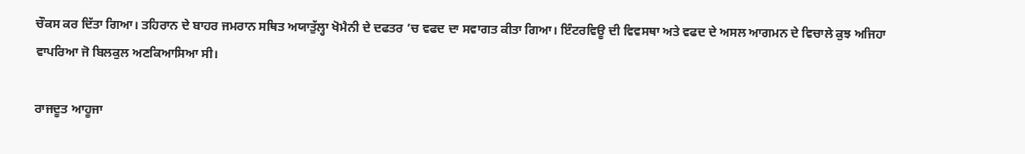ਚੌਕਸ ਕਰ ਦਿੱਤਾ ਗਿਆ। ਤਹਿਰਾਨ ਦੇ ਬਾਹਰ ਜਮਰਾਨ ਸਥਿਤ ਅਯਾਤੁੱਲ੍ਹਾ ਖੋਮੈਨੀ ਦੇ ਦਫਤਰ ’ਚ ਵਫਦ ਦਾ ਸਵਾਗਤ ਕੀਤਾ ਗਿਆ। ਇੰਟਰਵਿਊ ਦੀ ਵਿਵਸਥਾ ਅਤੇ ਵਫਦ ਦੇ ਅਸਲ ਆਗਮਨ ਦੇ ਵਿਚਾਲੇ ਕੁਝ ਅਜਿਹਾ ਵਾਪਰਿਆ ਜੋ ਬਿਲਕੁਲ ਅਣਕਿਆਸਿਆ ਸੀ।

ਰਾਜਦੂਤ ਆਹੂਜਾ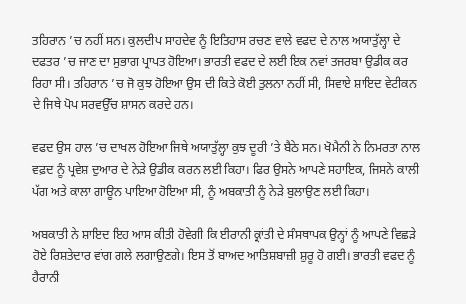ਤਹਿਰਾਨ ’ਚ ਨਹੀਂ ਸਨ। ਕੁਲਦੀਪ ਸਾਹਦੇਵ ਨੂੰ ਇਤਿਹਾਸ ਰਚਣ ਵਾਲੇ ਵਫਦ ਦੇ ਨਾਲ ਅਯਾਤੁੱਲ੍ਹਾ ਦੇ ਦਫਤਰ ’ਚ ਜਾਣ ਦਾ ਸੁਭਾਗ ਪ੍ਰਾਪਤ ਹੋਇਆ। ਭਾਰਤੀ ਵਫਦ ਦੇ ਲਈ ਇਕ ਨਵਾਂ ਤਜਰਬਾ ਉਡੀਕ ਕਰ ਰਿਹਾ ਸੀ। ਤਹਿਰਾਨ ’ਚ ਜੋ ਕੁਝ ਹੋਇਆ ਉਸ ਦੀ ਕਿਤੇ ਕੋਈ ਤੁਲਨਾ ਨਹੀਂ ਸੀ, ਸਿਵਾਏ ਸ਼ਾਇਦ ਵੇਟੀਕਨ ਦੇ ਜਿਥੇ ਪੋਪ ਸਰਵਉੱਚ ਸ਼ਾਸਨ ਕਰਦੇ ਹਨ।

ਵਫਦ ਉਸ ਹਾਲ ’ਚ ਦਾਖਲ ਹੋਇਆ ਜਿਥੇ ਅਯਾਤੁੱਲ੍ਹਾ ਕੁਝ ਦੂਰੀ ’ਤੇ ਬੈਠੇ ਸਨ। ਖੋਮੈਨੀ ਨੇ ਨਿਮਰਤਾ ਨਾਲ ਵਫ਼ਦ ਨੂੰ ਪ੍ਰਵੇਸ਼ ਦੁਆਰ ਦੇ ਨੇੜੇ ਉਡੀਕ ਕਰਨ ਲਈ ਕਿਹਾ। ਫਿਰ ਉਸਨੇ ਆਪਣੇ ਸਹਾਇਕ, ਜਿਸਨੇ ਕਾਲੀ ਪੱਗ ਅਤੇ ਕਾਲਾ ਗਾਊਨ ਪਾਇਆ ਹੋਇਆ ਸੀ, ਨੂੰ ਅਬਕਾਤੀ ਨੂੰ ਨੇੜੇ ਬੁਲਾਉਣ ਲਈ ਕਿਹਾ।

ਅਬਕਾਤੀ ਨੇ ਸ਼ਾਇਦ ਇਹ ਆਸ ਕੀਤੀ ਹੋਵੇਗੀ ਕਿ ਈਰਾਨੀ ਕ੍ਰਾਂਤੀ ਦੇ ਸੰਸਥਾਪਕ ਉਨ੍ਹਾਂ ਨੂੰ ਆਪਣੇ ਵਿਛੜੇ ਹੋਏ ਰਿਸ਼ਤੇਦਾਰ ਵਾਂਗ ਗਲੇ ਲਗਾਉਣਗੇ। ਇਸ ਤੋਂ ਬਾਅਦ ਆਤਿਸ਼ਬਾਜ਼ੀ ਸ਼ੁਰੂ ਹੋ ਗਈ। ਭਾਰਤੀ ਵਫਦ ਨੂੰ ਹੈਰਾਨੀ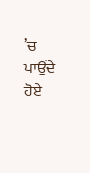’ਚ ਪਾਉਂਦੇ ਹੋਏ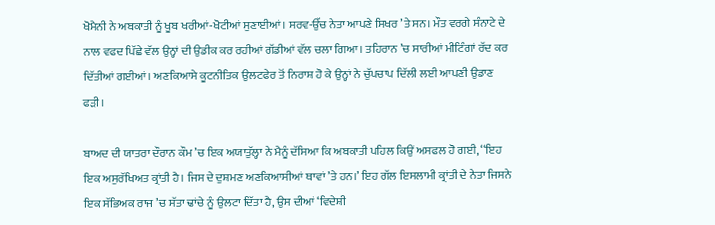ਖੋਮੈਨੀ ਨੇ ਅਬਕਾਤੀ ਨੂੰ ਖੂਬ ਖਰੀਆਂ-ਖੋਟੀਆਂ ਸੁਣਾਈਆਂ। ਸਰਵ-ਉੱਚ ਨੇਤਾ ਆਪਣੇ ਸਿਖਰ ’ਤੇ ਸਨ। ਮੌਤ ਵਰਗੇ ਸੰਨਾਟੇ ਦੇ ਨਾਲ ਵਫਦ ਪਿੱਛੇ ਵੱਲ ਉਨ੍ਹਾਂ ਦੀ ਉਡੀਕ ਕਰ ਰਹੀਆਂ ਗੱਡੀਆਂ ਵੱਲ ਚਲਾ ਗਿਆ। ਤਹਿਰਾਨ ’ਚ ਸਾਰੀਆਂ ਮੀਟਿੰਗਾਂ ਰੱਦ ਕਰ ਦਿੱਤੀਆਂ ਗਈਆਂ। ਅਣਕਿਆਸੇ ਕੂਟਨੀਤਿਕ ਉਲਟਫੇਰ ਤੋਂ ਨਿਰਾਸ਼ ਹੋ ਕੇ ਉਨ੍ਹਾਂ ਨੇ ਚੁੱਪਚਾਪ ਦਿੱਲੀ ਲਈ ਆਪਣੀ ਉਡਾਣ ਫੜੀ।

ਬਾਅਦ ਦੀ ਯਾਤਰਾ ਦੌਰਾਨ ਕੌਮ ’ਚ ਇਕ ਅਯਾਤੁੱਲ੍ਹਾ ਨੇ ਮੈਨੂੰ ਦੱਸਿਆ ਕਿ ਅਬਕਾਤੀ ਪਹਿਲ ਕਿਉਂ ਅਸਫਲ ਹੋ ਗਈ, ‘‘ਇਹ ਇਕ ਅਸੁਰੱਖਿਅਤ ਕ੍ਰਾਂਤੀ ਹੈ। ਜਿਸ ਦੇ ਦੁਸ਼ਮਣ ਅਣਕਿਆਸੀਆਂ ਥਾਵਾਂ ’ਤੇ ਹਨ।’ ਇਹ ਗੱਲ ਇਸਲਾਮੀ ਕ੍ਰਾਂਤੀ ਦੇ ਨੇਤਾ ਜਿਸਨੇ ਇਕ ਸੱਭਿਅਕ ਰਾਜ ’ਚ ਸੱਤਾ ਢਾਂਚੇ ਨੂੰ ਉਲਟਾ ਦਿੱਤਾ ਹੈ, ਉਸ ਦੀਆਂ ‘ਵਿਦੇਸ਼ੀ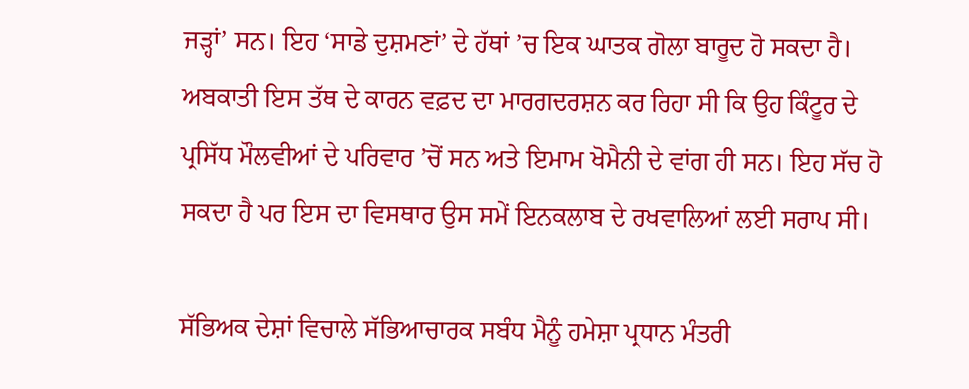ਜੜ੍ਹਾਂ’ ਸਨ। ਇਹ ‘ਸਾਡੇ ਦੁਸ਼ਮਣਾਂ’ ਦੇ ਹੱਥਾਂ ’ਚ ਇਕ ਘਾਤਕ ਗੋਲਾ ਬਾਰੂਦ ਹੋ ਸਕਦਾ ਹੈ। ਅਬਕਾਤੀ ਇਸ ਤੱਥ ਦੇ ਕਾਰਨ ਵਫ਼ਦ ਦਾ ਮਾਰਗਦਰਸ਼ਨ ਕਰ ਰਿਹਾ ਸੀ ਕਿ ਉਹ ਕਿੰਟੂਰ ਦੇ ਪ੍ਰਸਿੱਧ ਮੌਲਵੀਆਂ ਦੇ ਪਰਿਵਾਰ ’ਚੋਂ ਸਨ ਅਤੇ ਇਮਾਮ ਖੋਮੈਨੀ ਦੇ ਵਾਂਗ ਹੀ ਸਨ। ਇਹ ਸੱਚ ਹੋ ਸਕਦਾ ਹੈ ਪਰ ਇਸ ਦਾ ਵਿਸਥਾਰ ਉਸ ਸਮੇਂ ਇਨਕਲਾਬ ਦੇ ਰਖਵਾਲਿਆਂ ਲਈ ਸਰਾਪ ਸੀ।

ਸੱਭਿਅਕ ਦੇਸ਼ਾਂ ਵਿਚਾਲੇ ਸੱਭਿਆਚਾਰਕ ਸਬੰਧ ਮੈਨੂੰ ਹਮੇਸ਼ਾ ਪ੍ਰਧਾਨ ਮੰਤਰੀ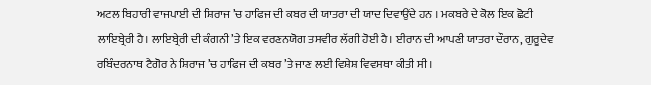ਅਟਲ ਬਿਹਾਰੀ ਵਾਜਪਾਈ ਦੀ ਸ਼ਿਰਾਜ ’ਚ ਹਾਫਿਜ ਦੀ ਕਬਰ ਦੀ ਯਾਤਰਾ ਦੀ ਯਾਦ ਦਿਵਾਉਂਦੇ ਹਨ । ਮਕਬਰੇ ਦੇ ਕੋਲ ਇਕ ਛੋਟੀ ਲਾਇਬ੍ਰੇਰੀ ਹੈ। ਲਾਇਬ੍ਰੇਰੀ ਦੀ ਕੰਗਨੀ ’ਤੇ ਇਕ ਵਰਣਨਯੋਗ ਤਸਵੀਰ ਲੱਗੀ ਹੋਈ ਹੈ। ਈਰਾਨ ਦੀ ਆਪਣੀ ਯਾਤਰਾ ਦੌਰਾਨ, ਗੁਰੂਦੇਵ ਰਬਿੰਦਰਨਾਥ ਟੈਗੋਰ ਨੇ ਸ਼ਿਰਾਜ ’ਚ ਹਾਫਿਜ ਦੀ ਕਬਰ ’ਤੇ ਜਾਣ ਲਈ ਵਿਸ਼ੇਸ਼ ਵਿਵਸਥਾ ਕੀਤੀ ਸੀ।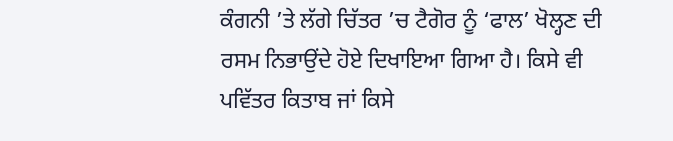ਕੰਗਨੀ ’ਤੇ ਲੱਗੇ ਚਿੱਤਰ ’ਚ ਟੈਗੋਰ ਨੂੰ ‘ਫਾਲ’ ਖੋਲ੍ਹਣ ਦੀ ਰਸਮ ਨਿਭਾਉਂਦੇ ਹੋਏ ਦਿਖਾਇਆ ਗਿਆ ਹੈ। ਕਿਸੇ ਵੀ ਪਵਿੱਤਰ ਕਿਤਾਬ ਜਾਂ ਕਿਸੇ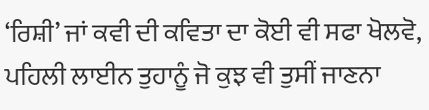‘ਰਿਸ਼ੀ’ ਜਾਂ ਕਵੀ ਦੀ ਕਵਿਤਾ ਦਾ ਕੋਈ ਵੀ ਸਫਾ ਖੋਲਵੋ, ਪਹਿਲੀ ਲਾਈਨ ਤੁਹਾਨੂੰ ਜੋ ਕੁਝ ਵੀ ਤੁਸੀਂ ਜਾਣਨਾ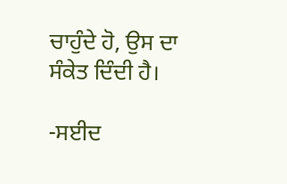ਚਾਹੁੰਦੇ ਹੋ, ਉਸ ਦਾ ਸੰਕੇਤ ਦਿੰਦੀ ਹੈ।

-ਸਈਦ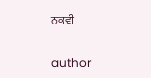ਨਕਵੀ


author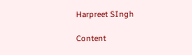Harpreet SIngh

Content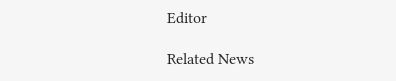Editor

Related News